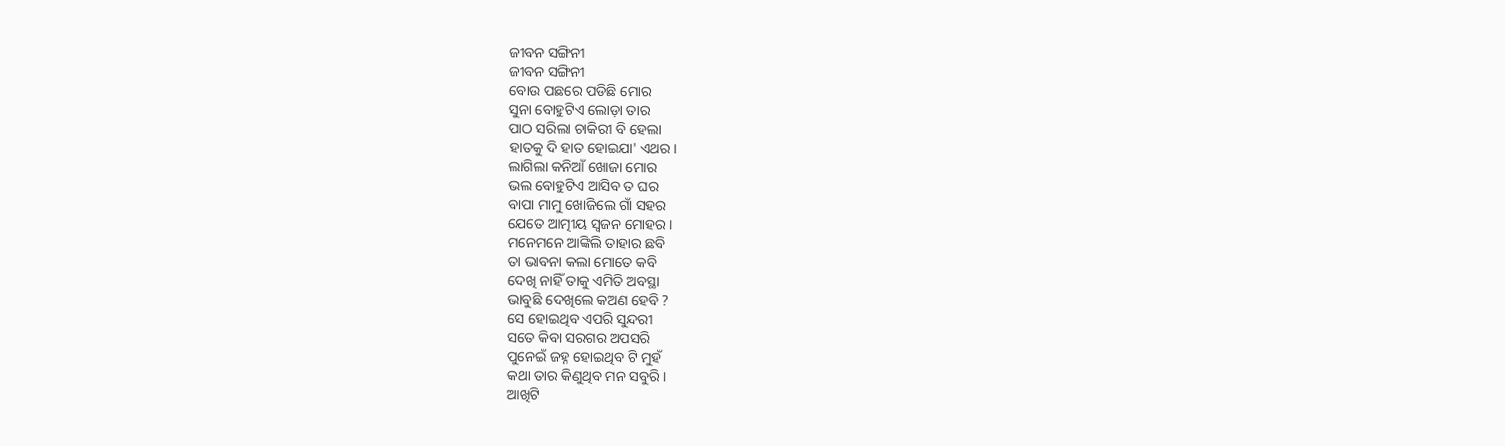ଜୀବନ ସଙ୍ଗିନୀ
ଜୀବନ ସଙ୍ଗିନୀ
ବୋଉ ପଛରେ ପଡିଛି ମୋର
ସୁନା ବୋହୁଟିଏ ଲୋଡ଼ା ତାର
ପାଠ ସରିଲା ଚାକିରୀ ବି ହେଲା
ହାତକୁ ଦି ହାତ ହୋଇଯା' ଏଥର।
ଲାଗିଲା କନିଆଁ ଖୋଜା ମୋର
ଭଲ ବୋହୁଟିଏ ଆସିବ ତ ଘର
ବାପା ମାମୁ ଖୋଜିଲେ ଗାଁ ସହର
ଯେତେ ଆତ୍ମୀୟ ସ୍ଵଜନ ମୋହର।
ମନେମନେ ଆଙ୍କିଲି ତାହାର ଛବି
ତା ଭାବନା କଲା ମୋତେ କବି
ଦେଖି ନାହିଁ ତାକୁ ଏମିତି ଅବସ୍ଥା
ଭାବୁଛି ଦେଖିଲେ କଅଣ ହେବି ?
ସେ ହୋଇଥିବ ଏପରି ସୁନ୍ଦରୀ
ସତେ କିବା ସରଗର ଅପସରି
ପୁନେଇଁ ଜହ୍ନ ହୋଇଥିବ ଟି ମୁହଁ
କଥା ତାର କିଣୁଥିବ ମନ ସବୁରି।
ଆଖିଟି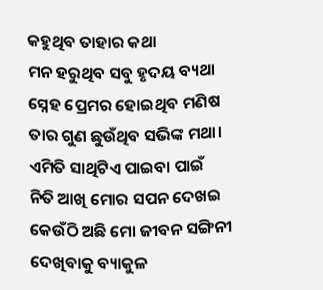କହୁଥିବ ତାହାର କଥା
ମନ ହରୁଥିବ ସବୁ ହୃଦୟ ବ୍ୟଥା
ସ୍ନେହ ପ୍ରେମର ହୋଇଥିବ ମଣିଷ
ତାର ଗୁଣ ଛୁଉଁଥିବ ସଭିଙ୍କ ମଥା।
ଏମିତି ସାଥିଟିଏ ପାଇବା ପାଇଁ
ନିତି ଆଖି ମୋର ସପନ ଦେଖଇ
କେଉଁଠି ଅଛି ମୋ ଜୀବନ ସଙ୍ଗିନୀ
ଦେଖିବାକୁ ବ୍ୟାକୁଳ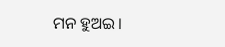ମନ ହୁଅଇ।